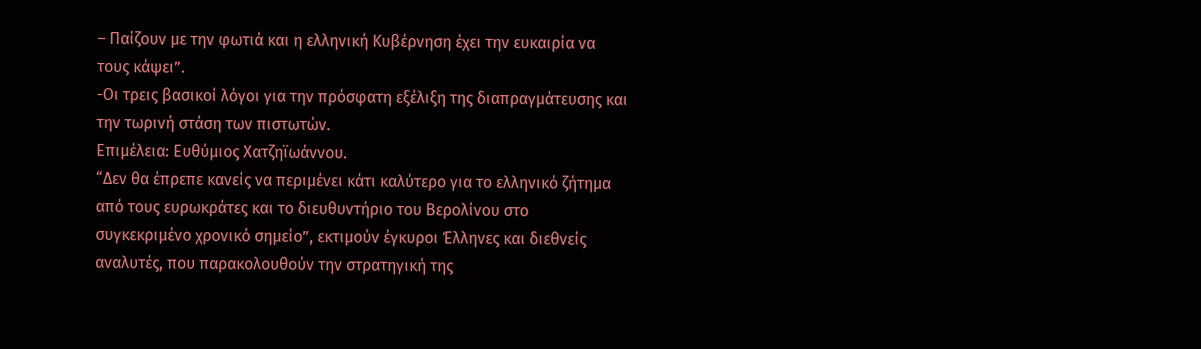– Παίζουν με την φωτιά και η ελληνική Κυβέρνηση έχει την ευκαιρία να τους κάψει”.
-Οι τρεις βασικοί λόγοι για την πρόσφατη εξέλιξη της διαπραγμάτευσης και την τωρινή στάση των πιστωτών.
Επιμέλεια: Ευθύμιος Χατζηϊωάννου.
“Δεν θα έπρεπε κανείς να περιμένει κάτι καλύτερο για το ελληνικό ζήτημα από τους ευρωκράτες και το διευθυντήριο του Βερολίνου στο συγκεκριμένο χρονικό σημείο”, εκτιμούν έγκυροι Έλληνες και διεθνείς αναλυτές, που παρακολουθούν την στρατηγική της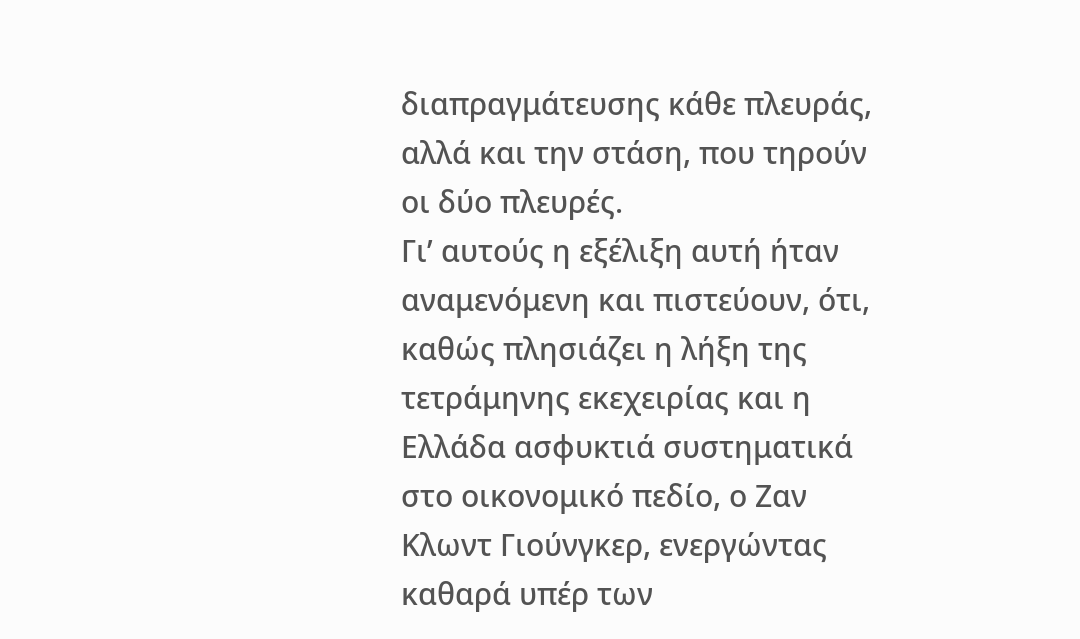διαπραγμάτευσης κάθε πλευράς, αλλά και την στάση, που τηρούν οι δύο πλευρές.
Γι’ αυτούς η εξέλιξη αυτή ήταν αναμενόμενη και πιστεύουν, ότι, καθώς πλησιάζει η λήξη της τετράμηνης εκεχειρίας και η Ελλάδα ασφυκτιά συστηματικά στο οικονομικό πεδίο, ο Ζαν Κλωντ Γιούνγκερ, ενεργώντας καθαρά υπέρ των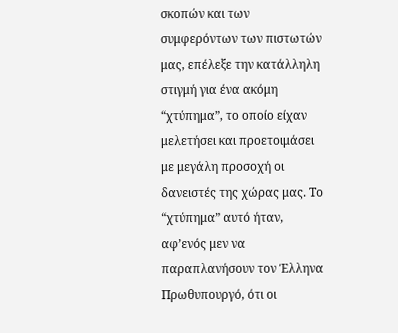σκοπών και των συμφερόντων των πιστωτών μας, επέλεξε την κατάλληλη στιγμή για ένα ακόμη “χτύπημα”, το οποίο είχαν μελετήσει και προετοιμάσει με μεγάλη προσοχή οι δανειστές της χώρας μας. Το “χτύπημα” αυτό ήταν, αφ’ενός μεν να παραπλανήσουν τον Έλληνα Πρωθυπουργό, ότι οι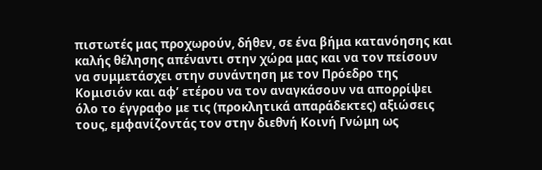πιστωτές μας προχωρούν, δήθεν, σε ένα βήμα κατανόησης και καλής θέλησης απέναντι στην χώρα μας και να τον πείσουν να συμμετάσχει στην συνάντηση με τον Πρόεδρο της Κομισιόν και αφ’ ετέρου να τον αναγκάσουν να απορρίψει όλο το έγγραφο με τις (προκλητικά απαράδεκτες) αξιώσεις τους, εμφανίζοντάς τον στην διεθνή Κοινή Γνώμη ως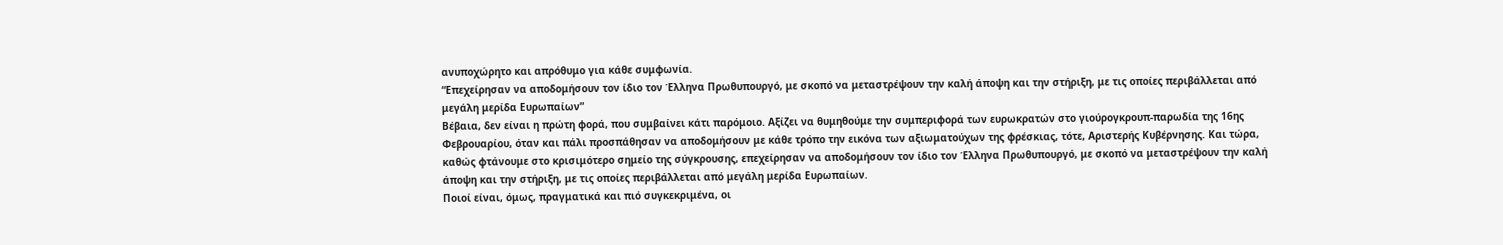ανυποχώρητο και απρόθυμο για κάθε συμφωνία.
“Επεχείρησαν να αποδομήσουν τον ίδιο τον Έλληνα Πρωθυπουργό, με σκοπό να μεταστρέψουν την καλή άποψη και την στήριξη, με τις οποίες περιβάλλεται από μεγάλη μερίδα Ευρωπαίων”
Βέβαια, δεν είναι η πρώτη φορά, που συμβαίνει κάτι παρόμοιο. Αξίζει να θυμηθούμε την συμπεριφορά των ευρωκρατών στο γιούρογκρουπ-παρωδία της 16ης Φεβρουαρίου, όταν και πάλι προσπάθησαν να αποδομήσουν με κάθε τρόπο την εικόνα των αξιωματούχων της φρέσκιας, τότε, Αριστερής Κυβέρνησης. Και τώρα, καθώς φτάνουμε στο κρισιμότερο σημείο της σύγκρουσης, επεχείρησαν να αποδομήσουν τον ίδιο τον Έλληνα Πρωθυπουργό, με σκοπό να μεταστρέψουν την καλή άποψη και την στήριξη, με τις οποίες περιβάλλεται από μεγάλη μερίδα Ευρωπαίων.
Ποιοί είναι, όμως, πραγματικά και πιό συγκεκριμένα, οι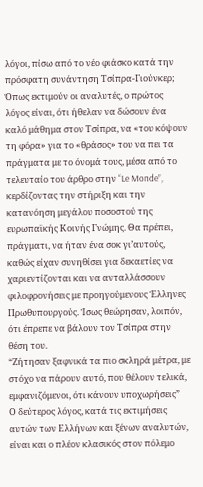λόγοι, πίσω από το νέο φιάσκο κατά την πρόσφατη συνάντηση Τσίπρα-Γιούνκερ;
Όπως εκτιμούν οι αναλυτές, ο πρώτος λόγος είναι, ότι ήθελαν να δώσουν ένα καλό μάθημα στον Τσίπρα, να «του κόψουν τη φόρα» για το «θράσος» του να πει τα πράγματα με το όνομά τους, μέσα από το τελευταίο του άρθρο στην “Le Monde”, κερδίζοντας την στήριξη και την κατανόηση μεγάλου ποσοστού της ευρωπαϊκής Κοινής Γνώμης. Θα πρέπει, πράγματι, να ήταν ένα σοκ γι’αυτούς, καθώς είχαν συνηθίσει για δεκαετίες να χαριεντίζονται και να ανταλλάσσουν φιλοφρονήσεις με προηγούμενους Έλληνες Πρωθυπουργούς. Ίσως θεώρησαν, λοιπόν, ότι έπρεπε να βάλουν τον Τσίπρα στην θέση του.
“Ζήτησαν ξαφνικά τα πιο σκληρά μέτρα, με στόχο να πάρουν αυτό, που θέλουν τελικά, εμφανιζόμενοι, ότι κάνουν υποχωρήσεις”
Ο δεύτερος λόγος, κατά τις εκτιμήσεις αυτών των Ελλήνων και ξένων αναλυτών, είναι και ο πλέον κλασικός στον πόλεμο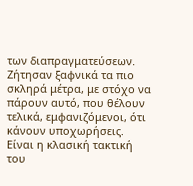των διαπραγματεύσεων. Ζήτησαν ξαφνικά τα πιο σκληρά μέτρα, με στόχο να πάρουν αυτό, που θέλουν τελικά, εμφανιζόμενοι, ότι κάνουν υποχωρήσεις. Είναι η κλασική τακτική του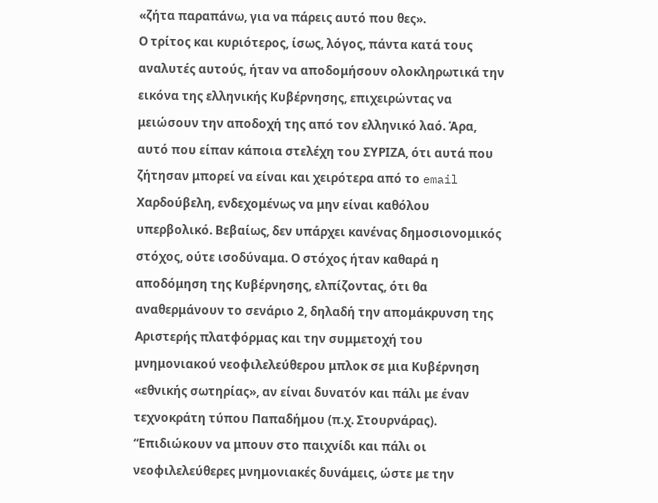«ζήτα παραπάνω, για να πάρεις αυτό που θες».
Ο τρίτος και κυριότερος, ίσως, λόγος, πάντα κατά τους αναλυτές αυτούς, ήταν να αποδομήσουν ολοκληρωτικά την εικόνα της ελληνικής Κυβέρνησης, επιχειρώντας να μειώσουν την αποδοχή της από τον ελληνικό λαό. Άρα, αυτό που είπαν κάποια στελέχη του ΣΥΡΙΖΑ, ότι αυτά που ζήτησαν μπορεί να είναι και χειρότερα από το email Χαρδούβελη, ενδεχομένως να μην είναι καθόλου υπερβολικό. Βεβαίως, δεν υπάρχει κανένας δημοσιονομικός στόχος, ούτε ισοδύναμα. Ο στόχος ήταν καθαρά η αποδόμηση της Κυβέρνησης, ελπίζοντας, ότι θα αναθερμάνουν το σενάριο 2, δηλαδή την απομάκρυνση της Αριστερής πλατφόρμας και την συμμετοχή του μνημονιακού νεοφιλελεύθερου μπλοκ σε μια Κυβέρνηση «εθνικής σωτηρίας», αν είναι δυνατόν και πάλι με έναν τεχνοκράτη τύπου Παπαδήμου (π.χ. Στουρνάρας).
“Επιδιώκουν να μπουν στο παιχνίδι και πάλι οι νεοφιλελεύθερες μνημονιακές δυνάμεις, ώστε με την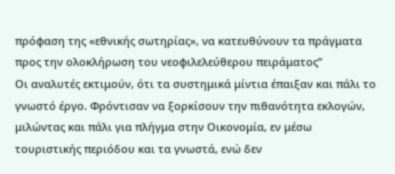πρόφαση της «εθνικής σωτηρίας», να κατευθύνουν τα πράγματα προς την ολοκλήρωση του νεοφιλελεύθερου πειράματος”
Οι αναλυτές εκτιμούν, ότι τα συστημικά μίντια έπαιξαν και πάλι το γνωστό έργο. Φρόντισαν να ξορκίσουν την πιθανότητα εκλογών, μιλώντας και πάλι για πλήγμα στην Οικονομία, εν μέσω τουριστικής περιόδου και τα γνωστά, ενώ δεν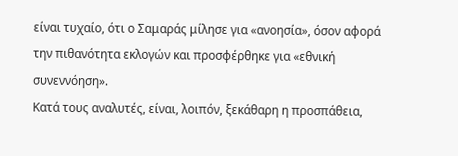είναι τυχαίο, ότι ο Σαμαράς μίλησε για «ανοησία», όσον αφορά την πιθανότητα εκλογών και προσφέρθηκε για «εθνική συνεννόηση».
Κατά τους αναλυτές, είναι, λοιπόν, ξεκάθαρη η προσπάθεια,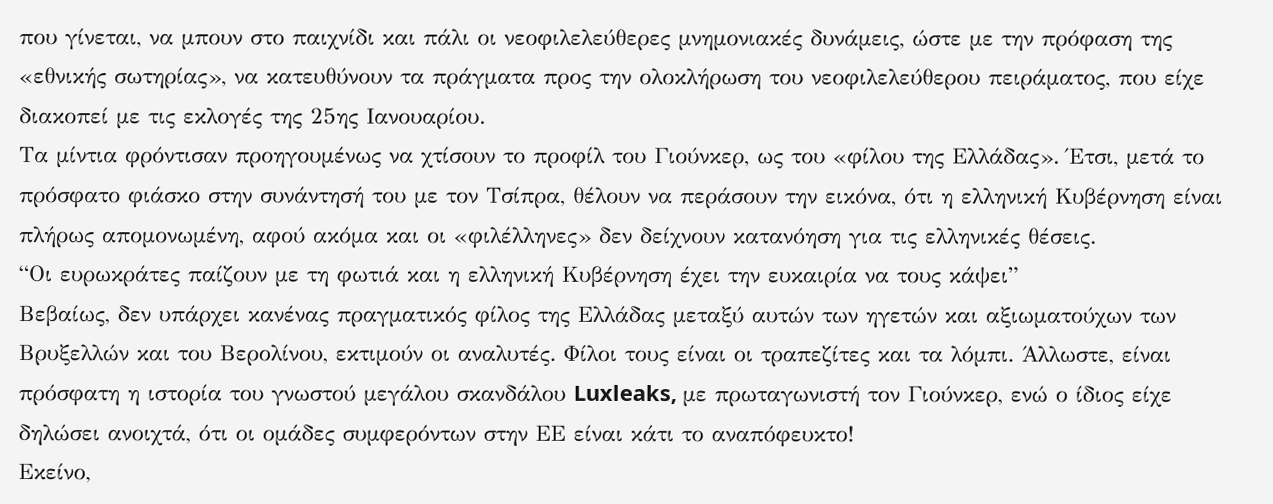που γίνεται, να μπουν στο παιχνίδι και πάλι οι νεοφιλελεύθερες μνημονιακές δυνάμεις, ώστε με την πρόφαση της «εθνικής σωτηρίας», να κατευθύνουν τα πράγματα προς την ολοκλήρωση του νεοφιλελεύθερου πειράματος, που είχε διακοπεί με τις εκλογές της 25ης Ιανουαρίου.
Τα μίντια φρόντισαν προηγουμένως να χτίσουν το προφίλ του Γιούνκερ, ως του «φίλου της Ελλάδας». Έτσι, μετά το πρόσφατο φιάσκο στην συνάντησή του με τον Τσίπρα, θέλουν να περάσουν την εικόνα, ότι η ελληνική Κυβέρνηση είναι πλήρως απομονωμένη, αφού ακόμα και οι «φιλέλληνες» δεν δείχνουν κατανόηση για τις ελληνικές θέσεις.
“Οι ευρωκράτες παίζουν με τη φωτιά και η ελληνική Κυβέρνηση έχει την ευκαιρία να τους κάψει”
Βεβαίως, δεν υπάρχει κανένας πραγματικός φίλος της Ελλάδας μεταξύ αυτών των ηγετών και αξιωματούχων των Βρυξελλών και του Βερολίνου, εκτιμούν οι αναλυτές. Φίλοι τους είναι οι τραπεζίτες και τα λόμπι. Άλλωστε, είναι πρόσφατη η ιστορία του γνωστού μεγάλου σκανδάλου Luxleaks, με πρωταγωνιστή τον Γιούνκερ, ενώ ο ίδιος είχε δηλώσει ανοιχτά, ότι οι ομάδες συμφερόντων στην ΕΕ είναι κάτι το αναπόφευκτο!
Εκείνο,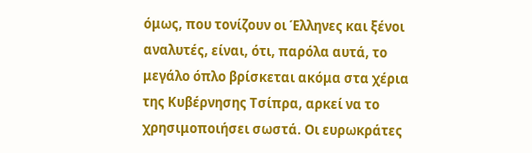όμως, που τονίζουν οι Έλληνες και ξένοι αναλυτές, είναι, ότι, παρόλα αυτά, το μεγάλο όπλο βρίσκεται ακόμα στα χέρια της Κυβέρνησης Τσίπρα, αρκεί να το χρησιμοποιήσει σωστά. Οι ευρωκράτες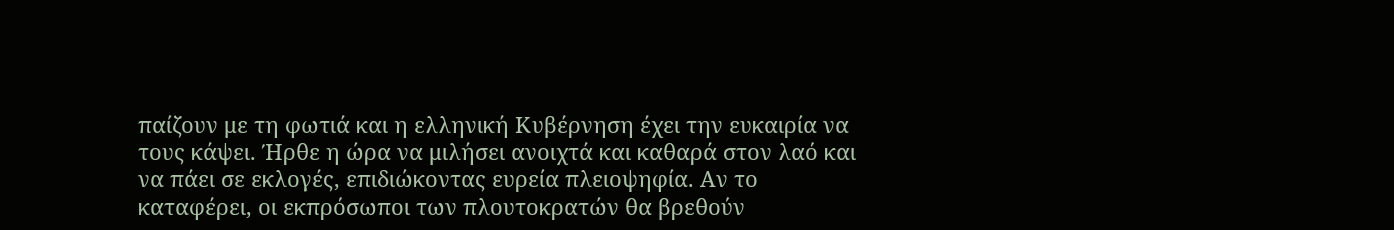παίζουν με τη φωτιά και η ελληνική Κυβέρνηση έχει την ευκαιρία να τους κάψει. Ήρθε η ώρα να μιλήσει ανοιχτά και καθαρά στον λαό και να πάει σε εκλογές, επιδιώκοντας ευρεία πλειοψηφία. Αν το καταφέρει, οι εκπρόσωποι των πλουτοκρατών θα βρεθούν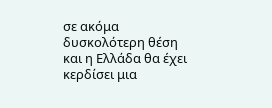σε ακόμα δυσκολότερη θέση και η Ελλάδα θα έχει κερδίσει μια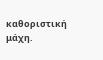καθοριστική μάχη.